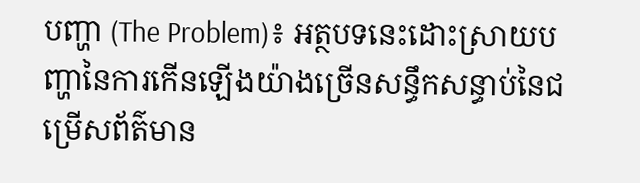បញ្ហា (The Problem)៖ អត្ថបទនេះដោះស្រាយបញ្ហានៃការកើនឡើងយ៉ាងច្រើនសន្ធឹកសន្ធាប់នៃជម្រើសព័ត៌មាន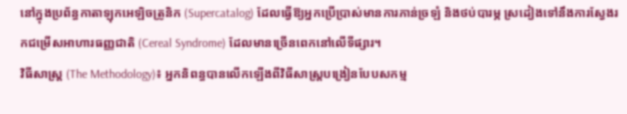នៅក្នុងប្រព័ន្ធកាតាឡុកអេឡិចត្រូនិក (Supercatalog) ដែលធ្វើឱ្យអ្នកប្រើប្រាស់មានការភាន់ច្រឡំ និងថប់បារម្ភ ស្រដៀងទៅនឹងការស្វែងរកជម្រើសអាហារធញ្ញជាតិ (Cereal Syndrome) ដែលមានច្រើនពេកនៅលើទីផ្សារ។
វិធីសាស្ត្រ (The Methodology)៖ អ្នកនិពន្ធបានលើកឡើងពីវិធីសាស្ត្របង្រៀនបែបសកម្ម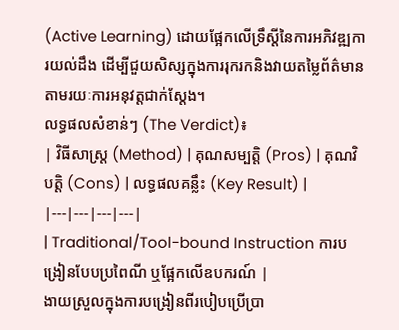(Active Learning) ដោយផ្អែកលើទ្រឹស្តីនៃការអភិវឌ្ឍការយល់ដឹង ដើម្បីជួយសិស្សក្នុងការរុករកនិងវាយតម្លៃព័ត៌មានតាមរយៈការអនុវត្តជាក់ស្តែង។
លទ្ធផលសំខាន់ៗ (The Verdict)៖
| វិធីសាស្ត្រ (Method) | គុណសម្បត្តិ (Pros) | គុណវិបត្តិ (Cons) | លទ្ធផលគន្លឹះ (Key Result) |
|---|---|---|---|
| Traditional/Tool-bound Instruction ការបង្រៀនបែបប្រពៃណី ឬផ្អែកលើឧបករណ៍ |
ងាយស្រួលក្នុងការបង្រៀនពីរបៀបប្រើប្រា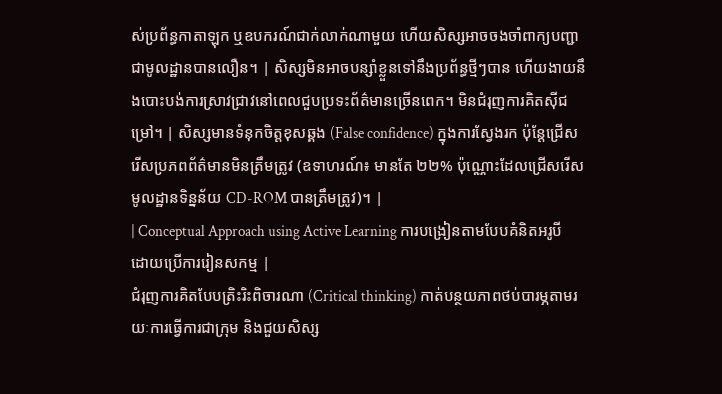ស់ប្រព័ន្ធកាតាឡុក ឬឧបករណ៍ជាក់លាក់ណាមួយ ហើយសិស្សអាចចងចាំពាក្យបញ្ជាជាមូលដ្ឋានបានលឿន។ | សិស្សមិនអាចបន្សាំខ្លួនទៅនឹងប្រព័ន្ធថ្មីៗបាន ហើយងាយនឹងបោះបង់ការស្រាវជ្រាវនៅពេលជួបប្រទះព័ត៌មានច្រើនពេក។ មិនជំរុញការគិតស៊ីជម្រៅ។ | សិស្សមានទំនុកចិត្តខុសឆ្គង (False confidence) ក្នុងការស្វែងរក ប៉ុន្តែជ្រើសរើសប្រភពព័ត៌មានមិនត្រឹមត្រូវ (ឧទាហរណ៍៖ មានតែ ២២% ប៉ុណ្ណោះដែលជ្រើសរើសមូលដ្ឋានទិន្នន័យ CD-ROM បានត្រឹមត្រូវ)។ |
| Conceptual Approach using Active Learning ការបង្រៀនតាមបែបគំនិតអរូបីដោយប្រើការរៀនសកម្ម |
ជំរុញការគិតបែបត្រិះរិះពិចារណា (Critical thinking) កាត់បន្ថយភាពថប់បារម្ភតាមរយៈការធ្វើការជាក្រុម និងជួយសិស្ស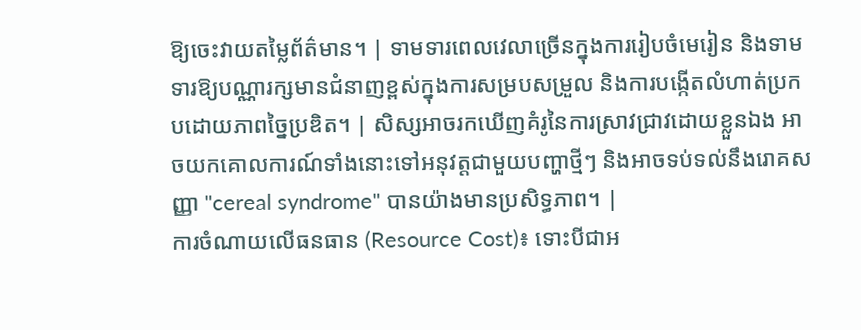ឱ្យចេះវាយតម្លៃព័ត៌មាន។ | ទាមទារពេលវេលាច្រើនក្នុងការរៀបចំមេរៀន និងទាមទារឱ្យបណ្ណារក្សមានជំនាញខ្ពស់ក្នុងការសម្របសម្រួល និងការបង្កើតលំហាត់ប្រកបដោយភាពច្នៃប្រឌិត។ | សិស្សអាចរកឃើញគំរូនៃការស្រាវជ្រាវដោយខ្លួនឯង អាចយកគោលការណ៍ទាំងនោះទៅអនុវត្តជាមួយបញ្ហាថ្មីៗ និងអាចទប់ទល់នឹងរោគសញ្ញា "cereal syndrome" បានយ៉ាងមានប្រសិទ្ធភាព។ |
ការចំណាយលើធនធាន (Resource Cost)៖ ទោះបីជាអ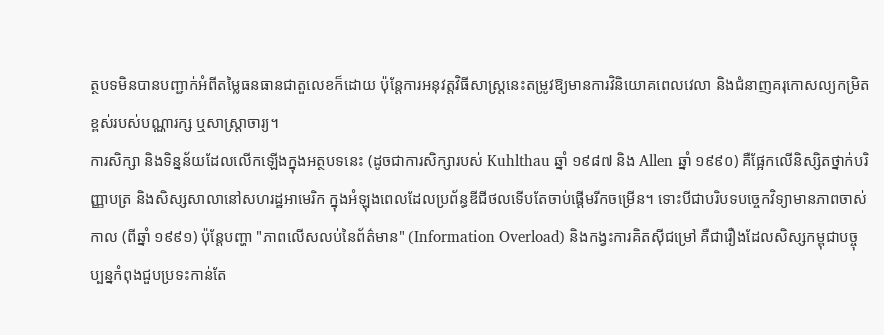ត្ថបទមិនបានបញ្ជាក់អំពីតម្លៃធនធានជាតួលេខក៏ដោយ ប៉ុន្តែការអនុវត្តវិធីសាស្ត្រនេះតម្រូវឱ្យមានការវិនិយោគពេលវេលា និងជំនាញគរុកោសល្យកម្រិតខ្ពស់របស់បណ្ណារក្ស ឬសាស្ត្រាចារ្យ។
ការសិក្សា និងទិន្នន័យដែលលើកឡើងក្នុងអត្ថបទនេះ (ដូចជាការសិក្សារបស់ Kuhlthau ឆ្នាំ ១៩៨៧ និង Allen ឆ្នាំ ១៩៩០) គឺផ្អែកលើនិស្សិតថ្នាក់បរិញ្ញាបត្រ និងសិស្សសាលានៅសហរដ្ឋអាមេរិក ក្នុងអំឡុងពេលដែលប្រព័ន្ធឌីជីថលទើបតែចាប់ផ្តើមរីកចម្រើន។ ទោះបីជាបរិបទបច្ចេកវិទ្យាមានភាពចាស់កាល (ពីឆ្នាំ ១៩៩១) ប៉ុន្តែបញ្ហា "ភាពលើសលប់នៃព័ត៌មាន" (Information Overload) និងកង្វះការគិតស៊ីជម្រៅ គឺជារឿងដែលសិស្សកម្ពុជាបច្ចុប្បន្នកំពុងជួបប្រទះកាន់តែ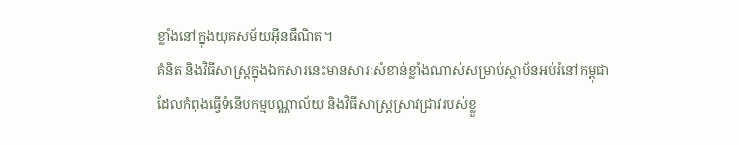ខ្លាំងនៅក្នុងយុគសម័យអ៊ីនធឺណិត។
គំនិត និងវិធីសាស្ត្រក្នុងឯកសារនេះមានសារៈសំខាន់ខ្លាំងណាស់សម្រាប់ស្ថាប័នអប់រំនៅកម្ពុជា ដែលកំពុងធ្វើទំនើបកម្មបណ្ណាល័យ និងវិធីសាស្ត្រស្រាវជ្រាវរបស់ខ្លួ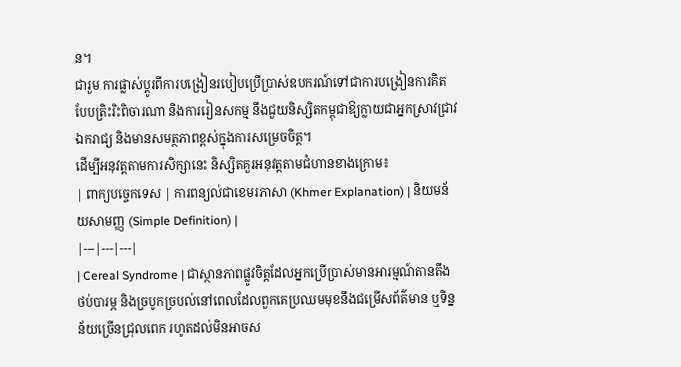ន។
ជារួម ការផ្លាស់ប្តូរពីការបង្រៀនរបៀបប្រើប្រាស់ឧបករណ៍ទៅជាការបង្រៀនការគិតបែបត្រិះរិះពិចារណា និងការរៀនសកម្ម នឹងជួយនិស្សិតកម្ពុជាឱ្យក្លាយជាអ្នកស្រាវជ្រាវឯករាជ្យ និងមានសមត្ថភាពខ្ពស់ក្នុងការសម្រេចចិត្ត។
ដើម្បីអនុវត្តតាមការសិក្សានេះ និស្សិតគួរអនុវត្តតាមជំហានខាងក្រោម៖
| ពាក្យបច្ចេកទេស | ការពន្យល់ជាខេមរភាសា (Khmer Explanation) | និយមន័យសាមញ្ញ (Simple Definition) |
|---|---|---|
| Cereal Syndrome | ជាស្ថានភាពផ្លូវចិត្តដែលអ្នកប្រើប្រាស់មានអារម្មណ៍តានតឹង ថប់បារម្ភ និងច្របូកច្របល់នៅពេលដែលពួកគេប្រឈមមុខនឹងជម្រើសព័ត៌មាន ឬទិន្នន័យច្រើនជ្រុលពេក រហូតដល់មិនអាចស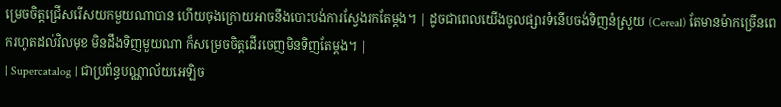ម្រេចចិត្តជ្រើសរើសយកមួយណាបាន ហើយចុងក្រោយអាចនឹងបោះបង់ការស្វែងរកតែម្តង។ | ដូចជាពេលយើងចូលផ្សារទំនើបចង់ទិញនំស្រួយ (Cereal) តែមានម៉ាកច្រើនពេករហូតដល់វិលមុខ មិនដឹងទិញមួយណា ក៏សម្រេចចិត្តដើរចេញមិនទិញតែម្តង។ |
| Supercatalog | ជាប្រព័ន្ធបណ្ណាល័យអេឡិច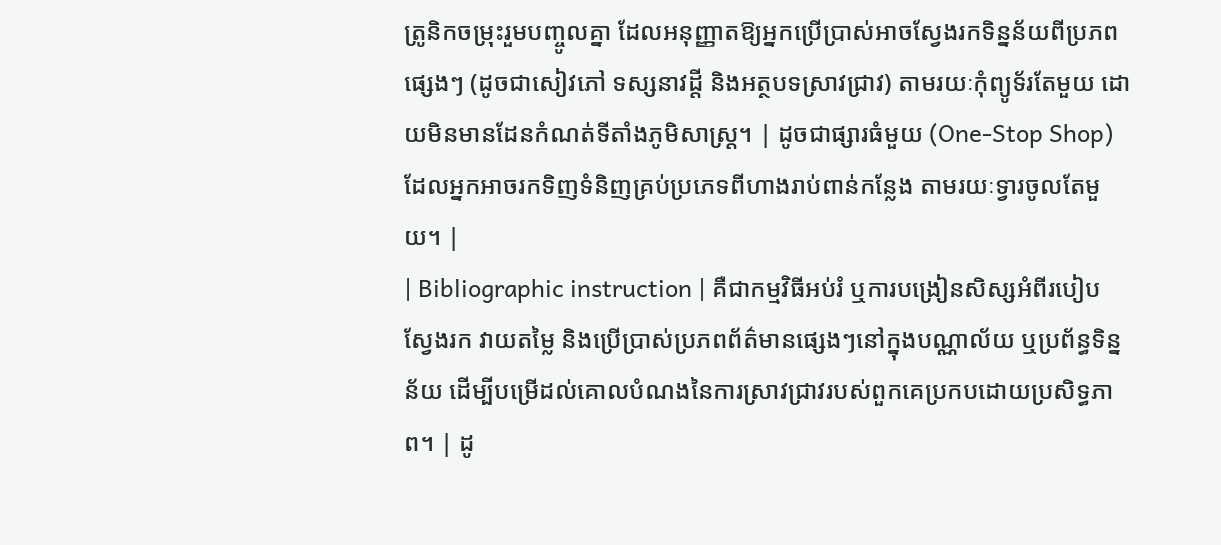ត្រូនិកចម្រុះរួមបញ្ចូលគ្នា ដែលអនុញ្ញាតឱ្យអ្នកប្រើប្រាស់អាចស្វែងរកទិន្នន័យពីប្រភពផ្សេងៗ (ដូចជាសៀវភៅ ទស្សនាវដ្តី និងអត្ថបទស្រាវជ្រាវ) តាមរយៈកុំព្យូទ័រតែមួយ ដោយមិនមានដែនកំណត់ទីតាំងភូមិសាស្ត្រ។ | ដូចជាផ្សារធំមួយ (One-Stop Shop) ដែលអ្នកអាចរកទិញទំនិញគ្រប់ប្រភេទពីហាងរាប់ពាន់កន្លែង តាមរយៈទ្វារចូលតែមួយ។ |
| Bibliographic instruction | គឺជាកម្មវិធីអប់រំ ឬការបង្រៀនសិស្សអំពីរបៀបស្វែងរក វាយតម្លៃ និងប្រើប្រាស់ប្រភពព័ត៌មានផ្សេងៗនៅក្នុងបណ្ណាល័យ ឬប្រព័ន្ធទិន្នន័យ ដើម្បីបម្រើដល់គោលបំណងនៃការស្រាវជ្រាវរបស់ពួកគេប្រកបដោយប្រសិទ្ធភាព។ | ដូ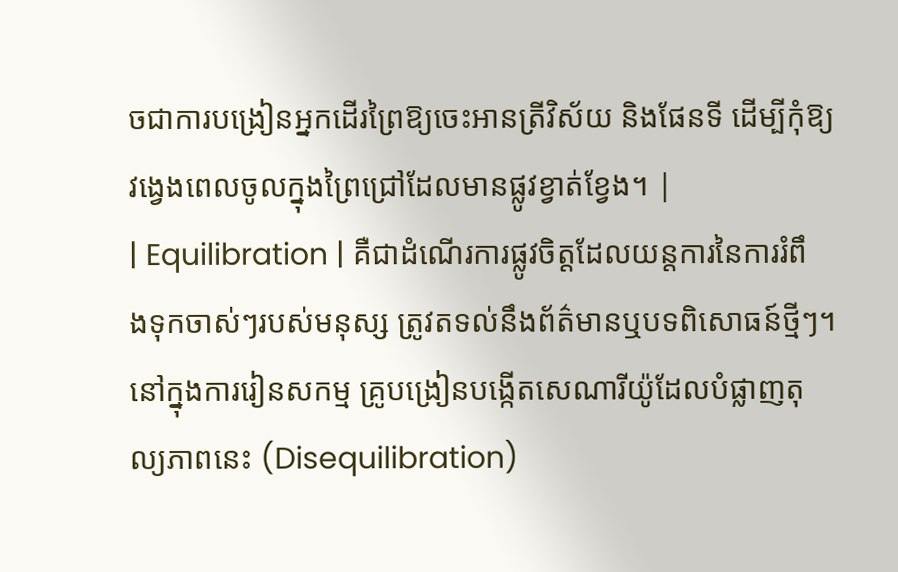ចជាការបង្រៀនអ្នកដើរព្រៃឱ្យចេះអានត្រីវិស័យ និងផែនទី ដើម្បីកុំឱ្យវង្វេងពេលចូលក្នុងព្រៃជ្រៅដែលមានផ្លូវខ្វាត់ខ្វែង។ |
| Equilibration | គឺជាដំណើរការផ្លូវចិត្តដែលយន្តការនៃការរំពឹងទុកចាស់ៗរបស់មនុស្ស ត្រូវតទល់នឹងព័ត៌មានឬបទពិសោធន៍ថ្មីៗ។ នៅក្នុងការរៀនសកម្ម គ្រូបង្រៀនបង្កើតសេណារីយ៉ូដែលបំផ្លាញតុល្យភាពនេះ (Disequilibration)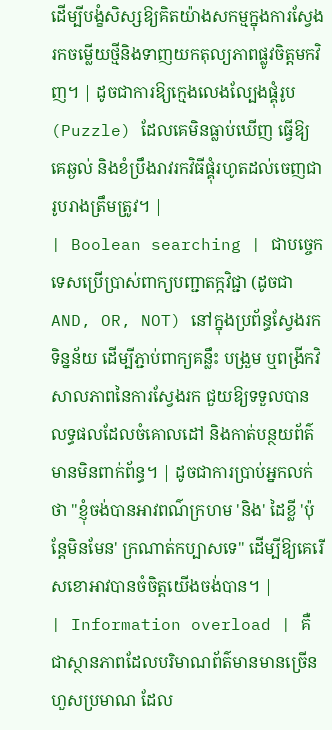ដើម្បីបង្ខំសិស្សឱ្យគិតយ៉ាងសកម្មក្នុងការស្វែងរកចម្លើយថ្មីនិងទាញយកតុល្យភាពផ្លូវចិត្តមកវិញ។ | ដូចជាការឱ្យក្មេងលេងល្បែងផ្គុំរូប (Puzzle) ដែលគេមិនធ្លាប់ឃើញ ធ្វើឱ្យគេឆ្ងល់ និងខំប្រឹងរាវរកវិធីផ្គុំរហូតដល់ចេញជារូបរាងត្រឹមត្រូវ។ |
| Boolean searching | ជាបច្ចេកទេសប្រើប្រាស់ពាក្យបញ្ជាតក្កវិជ្ជា (ដូចជា AND, OR, NOT) នៅក្នុងប្រព័ន្ធស្វែងរកទិន្នន័យ ដើម្បីភ្ជាប់ពាក្យគន្លឹះ បង្រួម ឬពង្រីកវិសាលភាពនៃការស្វែងរក ជួយឱ្យទទួលបានលទ្ធផលដែលចំគោលដៅ និងកាត់បន្ថយព័ត៌មានមិនពាក់ព័ន្ធ។ | ដូចជាការប្រាប់អ្នកលក់ថា "ខ្ញុំចង់បានអាវពណ៌ក្រហម 'និង' ដៃខ្លី 'ប៉ុន្តែមិនមែន' ក្រណាត់កប្បាសទេ" ដើម្បីឱ្យគេរើសខោអាវបានចំចិត្តយើងចង់បាន។ |
| Information overload | គឺជាស្ថានភាពដែលបរិមាណព័ត៌មានមានច្រើនហួសប្រមាណ ដែល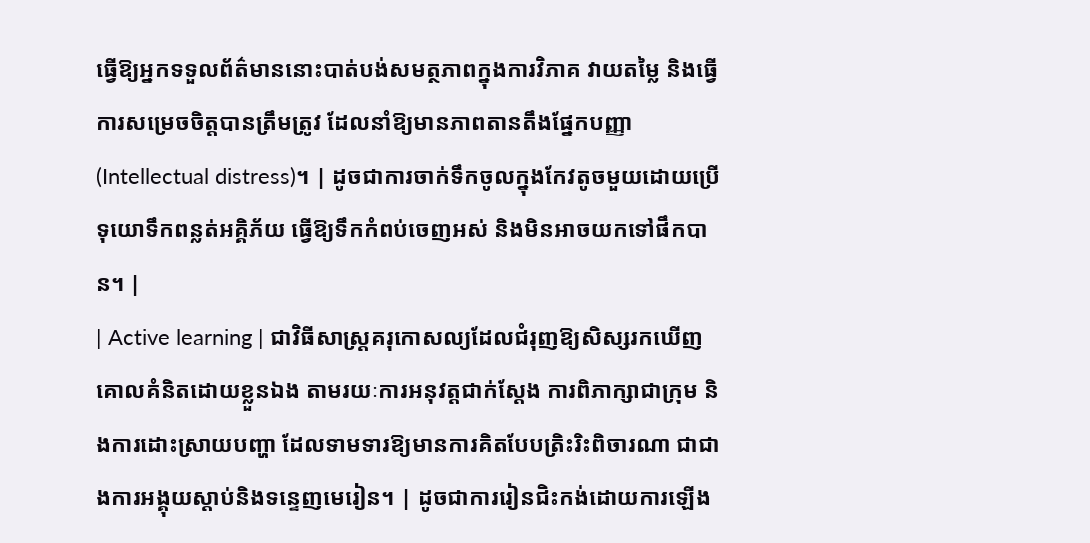ធ្វើឱ្យអ្នកទទួលព័ត៌មាននោះបាត់បង់សមត្ថភាពក្នុងការវិភាគ វាយតម្លៃ និងធ្វើការសម្រេចចិត្តបានត្រឹមត្រូវ ដែលនាំឱ្យមានភាពតានតឹងផ្នែកបញ្ញា (Intellectual distress)។ | ដូចជាការចាក់ទឹកចូលក្នុងកែវតូចមួយដោយប្រើទុយោទឹកពន្លត់អគ្គិភ័យ ធ្វើឱ្យទឹកកំពប់ចេញអស់ និងមិនអាចយកទៅផឹកបាន។ |
| Active learning | ជាវិធីសាស្ត្រគរុកោសល្យដែលជំរុញឱ្យសិស្សរកឃើញគោលគំនិតដោយខ្លួនឯង តាមរយៈការអនុវត្តជាក់ស្តែង ការពិភាក្សាជាក្រុម និងការដោះស្រាយបញ្ហា ដែលទាមទារឱ្យមានការគិតបែបត្រិះរិះពិចារណា ជាជាងការអង្គុយស្តាប់និងទន្ទេញមេរៀន។ | ដូចជាការរៀនជិះកង់ដោយការឡើង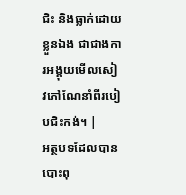ជិះ និងធ្លាក់ដោយខ្លួនឯង ជាជាងការអង្គុយមើលសៀវភៅណែនាំពីរបៀបជិះកង់។ |
អត្ថបទដែលបានបោះពុ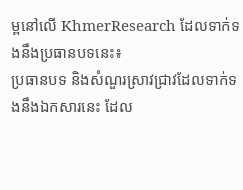ម្ពនៅលើ KhmerResearch ដែលទាក់ទងនឹងប្រធានបទនេះ៖
ប្រធានបទ និងសំណួរស្រាវជ្រាវដែលទាក់ទងនឹងឯកសារនេះ ដែល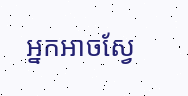អ្នកអាចស្វែ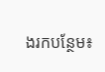ងរកបន្ថែម៖